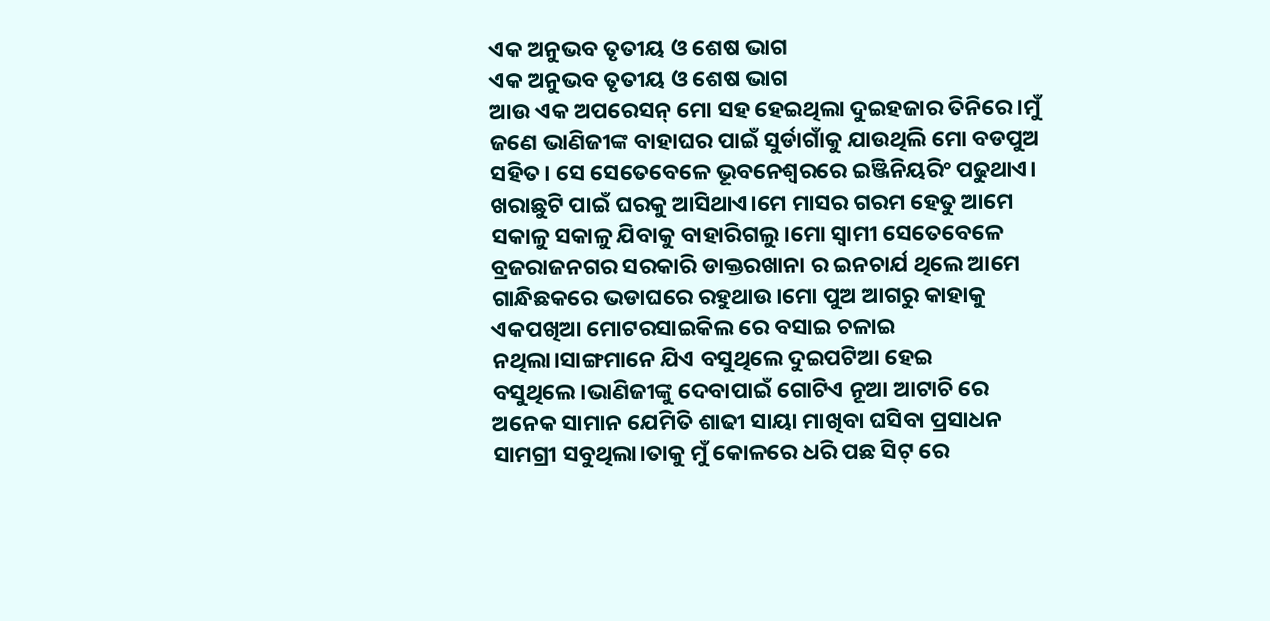ଏକ ଅନୁଭବ ତୃତୀୟ ଓ ଶେଷ ଭାଗ
ଏକ ଅନୁଭବ ତୃତୀୟ ଓ ଶେଷ ଭାଗ
ଆଉ ଏକ ଅପରେସନ୍ ମୋ ସହ ହେଇଥିଲା ଦୁଇହଜାର ତିନିରେ।ମୁଁ ଜଣେ ଭାଣିଜୀଙ୍କ ବାହାଘର ପାଇଁ ସୁର୍ଡାଗାଁକୁ ଯାଉଥିଲି ମୋ ବଡପୁଅ ସହିତ। ସେ ସେତେବେଳେ ଭୂବନେଶ୍ବରରେ ଇଞ୍ଜିନିୟରିଂ ପଢୁଥାଏ। ଖରାଛୁଟି ପାଇଁ ଘରକୁ ଆସିଥାଏ।ମେ ମାସର ଗରମ ହେତୁ ଆମେ ସକାଳୁ ସକାଳୁ ଯିବାକୁ ବାହାରିଗଲୁ।ମୋ ସ୍ବାମୀ ସେତେବେଳେ ବ୍ରଜରାଜନଗର ସରକାରି ଡାକ୍ତରଖାନା ର ଇନଚାର୍ଯ ଥିଲେ ଆମେ ଗାନ୍ଧିଛକରେ ଭଡାଘରେ ରହୁଥାଉ।ମୋ ପୁଅ ଆଗରୁ କାହାକୁ ଏକପଖିଆ ମୋଟରସାଇକିଲ ରେ ବସାଇ ଚଳାଇ ନଥିଲା।ସାଙ୍ଗମାନେ ଯିଏ ବସୁଥିଲେ ଦୁଇପଟିଆ ହେଇ ବସୁଥିଲେ।ଭାଣିଜୀଙ୍କୁ ଦେବାପାଇଁ ଗୋଟିଏ ନୂଆ ଆଟାଚି ରେ ଅନେକ ସାମାନ ଯେମିତି ଶାଢୀ ସାୟା ମାଖିବା ଘସିବା ପ୍ରସାଧନ ସାମଗ୍ରୀ ସବୁଥିଲା।ତାକୁ ମୁଁ କୋଳରେ ଧରି ପଛ ସିଟ୍ ରେ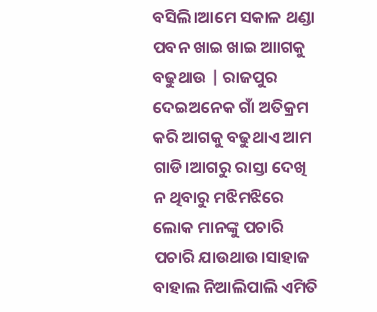ବସିଲି।ଆମେ ସକାଳ ଥଣ୍ଡା ପବନ ଖାଇ ଖାଇ ଆାଗକୁ ବଢୁଥାଉ | ରାଜପୁର ଦେଇଅନେକ ଗାଁ ଅତିକ୍ରମ କରି ଆଗକୁ ବଢୁଥାଏ ଆମ ଗାଡି।ଆଗରୁ ରାସ୍ତା ଦେଖି ନ ଥିବାରୁ ମଝିମଝିରେ ଲୋକ ମାନଙ୍କୁ ପଚାରି ପଚାରି ଯାଉଥାଉ।ସାହାଜ ବାହାଲ ନିଆଲିପାଲି ଏମିତି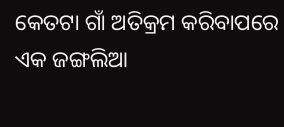କେତଟା ଗାଁ ଅତିକ୍ରମ କରିବାପରେ ଏକ ଜଙ୍ଗଲିଆ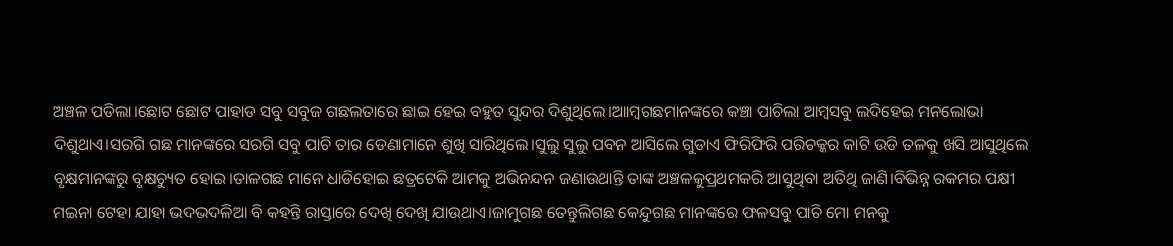ଅଞ୍ଚଳ ପଡିଲା।ଛୋଟ ଛୋଟ ପାହାଡ ସବୁ ସବୁଜ ଗଛଲତାରେ ଛାଇ ହେଇ ବହୁତ ସୁନ୍ଦର ଦିଶୁଥିଲେ।ଆାମ୍ବଗଛମାନଙ୍କରେ କଞ୍ଚା ପାଚିଲା ଆମ୍ବସବୁ ଲଦିହେଇ ମନଲୋଭା ଦିଶୁଥାଏ।ସରଗି ଗଛ ମାନଙ୍କରେ ସରଗି ସବୁ ପାଚି ତାର ଡେଣାମାନେ ଶୁଖି ସାରିଥିଲେ।ସୁଲୁ ସୁଲୁ ପବନ ଆସିଲେ ଗୁଡାଏ ଫିରିଫିରି ପରିଚକ୍କର କାଟି ଉଡି ତଳକୁ ଖସି ଆସୁଥିଲେ ବୃକ୍ଷମାନଙ୍କରୁ ବୃକ୍ଷଚ୍ୟୁତ ହୋଇ।ତାଳଗଛ ମାନେ ଧାଡିହୋଇ ଛତ୍ରଟେକି ଆମକୁ ଅଭିନନ୍ଦନ ଜଣାଉଥାନ୍ତି ତାଙ୍କ ଅଞ୍ଚଳକୁପ୍ରଥମକରି ଆସୁଥିବା ଅତିଥି ଜାଣି।ବିଭିନ୍ନ ରକମର ପକ୍ଷୀ ମଇନା ଟେହା ଯାହା ଭଦଭଦଳିଆ ବି କହନ୍ତି ରାସ୍ତାରେ ଦେଖି ଦେଖି ଯାଉଥାଏ।ଜାମୁଗଛ ତେନ୍ତୁଲିଗଛ କେନ୍ଦୁଗଛ ମାନଙ୍କରେ ଫଳସବୁ ପାଚି ମୋ ମନକୁ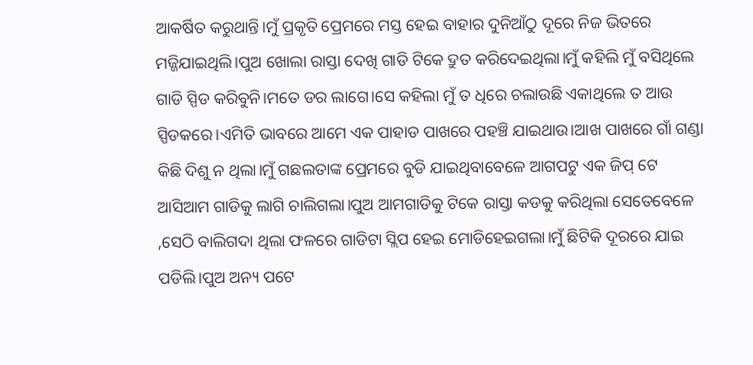ଆକର୍ଷିତ କରୁଥାନ୍ତି।ମୁଁ ପ୍ରକୃତି ପ୍ରେମରେ ମସ୍ତ ହେଇ ବାହାର ଦୁନିଆଁଠୁ ଦୂରେ ନିଜ ଭିତରେ ମଜ୍ଜିଯାଇଥିଲି।ପୁଅ ଖୋଲା ରାସ୍ତା ଦେଖି ଗାଡି ଟିକେ ଦ୍ରୁତ କରିଦେଇଥିଲା।ମୁଁ କହିଲି ମୁଁ ବସିଥିଲେ ଗାଡି ସ୍ପିଡ କରିବୁନି।ମତେ ଡର ଲାଗେ।ସେ କହିଲା ମୁଁ ତ ଧିରେ ଚଲାଉଛି ଏକାଥିଲେ ତ ଆଉ ସ୍ପିଡକରେ।ଏମିତି ଭାବରେ ଆମେ ଏକ ପାହାଡ ପାଖରେ ପହଞ୍ଚି ଯାଇଥାଉ।ଆଖ ପାଖରେ ଗାଁ ଗଣ୍ଡା କିଛି ଦିଶୁ ନ ଥିଲା।ମୁଁ ଗଛଲତାଙ୍କ ପ୍ରେମରେ ବୁଡି ଯାଇଥିବାବେଳେ ଆଗପଟୁ ଏକ ଜିପ୍ ଟେ ଆସିଆମ ଗାଡିକୁ ଲାଗି ଚାଲିଗଲା।ପୁଅ ଆମଗାଡିକୁ ଟିକେ ରାସ୍ତା କଡକୁ କରିଥିଲା ସେତେବେଳେ ,ସେଠି ବାଲିଗଦା ଥିଲା ଫଳରେ ଗାଡିଟା ସ୍ଲିପ ହେଇ ମୋଡିହେଇଗଲା।ମୁଁ ଛିଟିକି ଦୂରରେ ଯାଇ ପଡିଲି।ପୁଅ ଅନ୍ୟ ପଟେ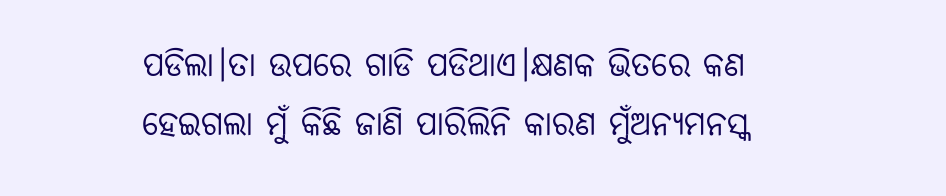ପଡିଲା।ତା ଉପରେ ଗାଡି ପଡିଥାଏ।କ୍ଷଣକ ଭିତରେ କଣ ହେଇଗଲା ମୁଁ କିଛି ଜାଣି ପାରିଲିନି କାରଣ ମୁଁଅନ୍ୟମନସ୍କ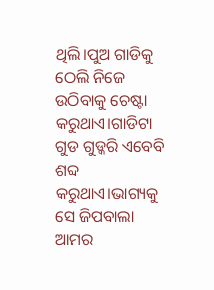ଥିଲି।ପୁଅ ଗାଡିକୁ ଠେଲି ନିଜେ ଉଠିବାକୁ ଚେଷ୍ଟା କରୁଥାଏ।ଗାଡିଟା ଗୁଡ ଗୁଡ୍କରି ଏବେବି ଶବ୍ଦ କରୁଥାଏ।ଭାଗ୍ୟକୁ ସେ ଜିପବାଲା ଆମର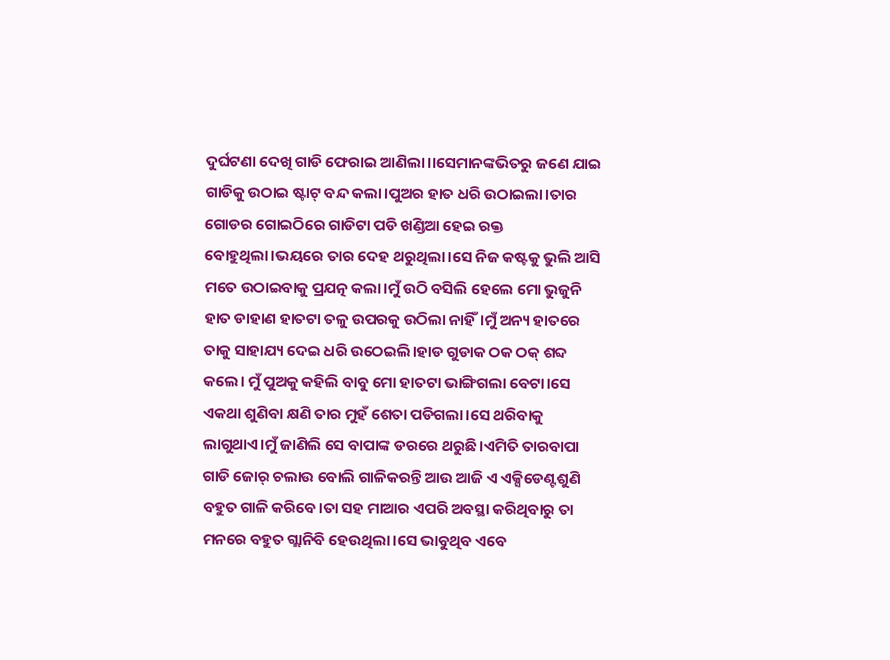ଦୁର୍ଘଟଣା ଦେଖି ଗାଡି ଫେରାଇ ଆଣିଲା।।ସେମାନଙ୍କଭିତରୁ ଜଣେ ଯାଇ ଗାଡିକୁ ଉଠାଇ ଷ୍ଟାଟ୍ ବନ୍ଦ କଲା।ପୁଅର ହାତ ଧରି ଉଠାଇଲା।ତାର ଗୋଡର ଗୋଇଠିରେ ଗାଡିଟା ପଡି ଖଣ୍ଡିଆ ହେଇ ରକ୍ତ ବୋହୁଥିଲା।ଭୟରେ ତାର ଦେହ ଥରୁଥିଲା।ସେ ନିଜ କଷ୍ଟକୁ ଭୁଲି ଆସି ମତେ ଉଠାଇବାକୁ ପ୍ରଯତ୍ନ କଲା।ମୁଁ ଉଠି ବସିଲି ହେଲେ ମୋ ଭୁଜୁନି ହାତ ଡାହାଣ ହାତଟା ତଳୁ ଉପରକୁ ଉଠିଲା ନାହିଁ।ମୁଁ ଅନ୍ୟ ହାତରେ ତାକୁ ସାହାଯ୍ୟ ଦେଇ ଧରି ଉଠେଇଲି।ହାଡ ଗୁଡାକ ଠକ ଠକ୍ ଶବ୍ଦ କଲେ। ମୁଁ ପୁଅକୁ କହିଲି ବାବୁ ମୋ ହାତଟା ଭାଙ୍ଗିଗଲା ବେଟା।ସେ ଏକଥା ଶୁଣିବା କ୍ଷଣି ତାର ମୁହଁ ଶେତା ପଡିଗଲା।ସେ ଥରିବାକୁ ଲାଗୁଥାଏ।ମୁଁ ଜାଣିଲି ସେ ବାପାଙ୍କ ଡରରେ ଥରୁଛି।ଏମିତି ତାରବାପା ଗାଡି ଜୋର୍ ଚଲାଉ ବୋଲି ଗାଳିକରନ୍ତି ଆଉ ଆଜି ଏ ଏକ୍ସିଡେଣ୍ଟଶୁଣି ବହୁତ ଗାଳି କରିବେ।ତା ସହ ମାଆର ଏପରି ଅବସ୍ଥା କରିଥିବାରୁ ତା ମନରେ ବହୁତ ଗ୍ଲାନିବି ହେଉଥିଲା।ସେ ଭାବୁଥିବ ଏବେ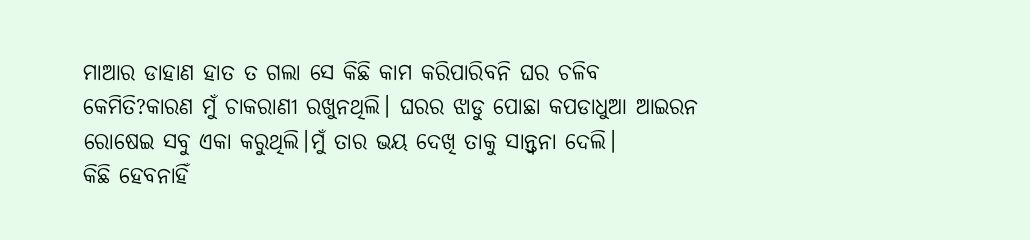ମାଆର ଡାହାଣ ହାତ ତ ଗଲା ସେ କିଛି କାମ କରିପାରିବନି ଘର ଚଳିବ କେମିତି?କାରଣ ମୁଁ ଚାକରାଣୀ ରଖୁନଥିଲି। ଘରର ଝାଡୁ ପୋଛା କପଡାଧୁଆ ଆଇରନ ରୋଷେଇ ସବୁ ଏକା କରୁଥିଲି।ମୁଁ ତାର ଭୟ ଦେଖି ତାକୁ ସାନ୍ତ୍ବନା ଦେଲି।
କିଛି ହେବନାହିଁ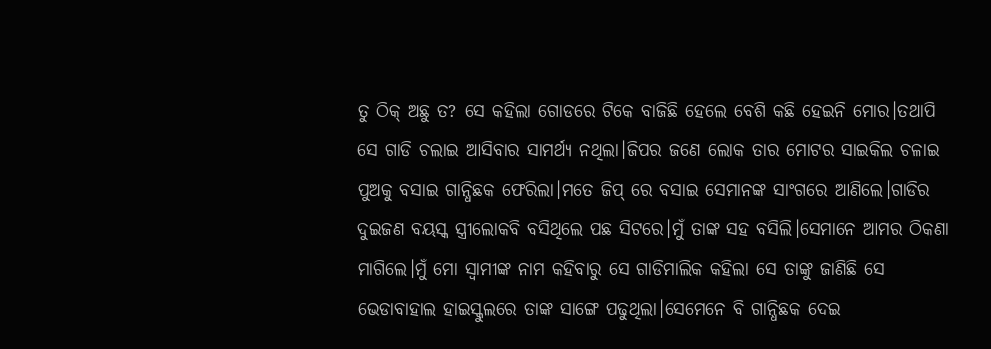ତୁ ଠିକ୍ ଅଛୁ ତ? ସେ କହିଲା ଗୋଡରେ ଟିକେ ବାଜିଛି ହେଲେ ବେଶି କଛି ହେଇନି ମୋର।ତଥାପି ସେ ଗାଡି ଚଲାଇ ଆସିବାର ସାମର୍ଥ୍ୟ ନଥିଲା।ଜିପର ଜଣେ ଲୋକ ତାର ମୋଟର ସାଇକିଲ ଚଳାଇ ପୁଅକୁ ବସାଇ ଗାନ୍ଧିଛକ ଫେରିଲା।ମତେ ଜିପ୍ ରେ ବସାଇ ସେମାନଙ୍କ ସାଂଗରେ ଆଣିଲେ।ଗାଡିର ଦୁଇଜଣ ବୟସ୍କ ସ୍ତ୍ରୀଲୋକବି ବସିଥିଲେ ପଛ ସିଟରେ।ମୁଁ ତାଙ୍କ ସହ ବସିଲି।ସେମାନେ ଆମର ଠିକଣା ମାଗିଲେ।ମୁଁ ମୋ ସ୍ବାମୀଙ୍କ ନାମ କହିବାରୁ ସେ ଗାଡିମାଲିକ କହିଲା ସେ ତାଙ୍କୁ ଜାଣିଛି ସେ ଭେଡାବାହାଲ ହାଇସ୍କୁଲରେ ତାଙ୍କ ସାଙ୍ଗେ ପଢୁଥିଲା।ସେମେନେ ବି ଗାନ୍ଧିଛକ ଦେଇ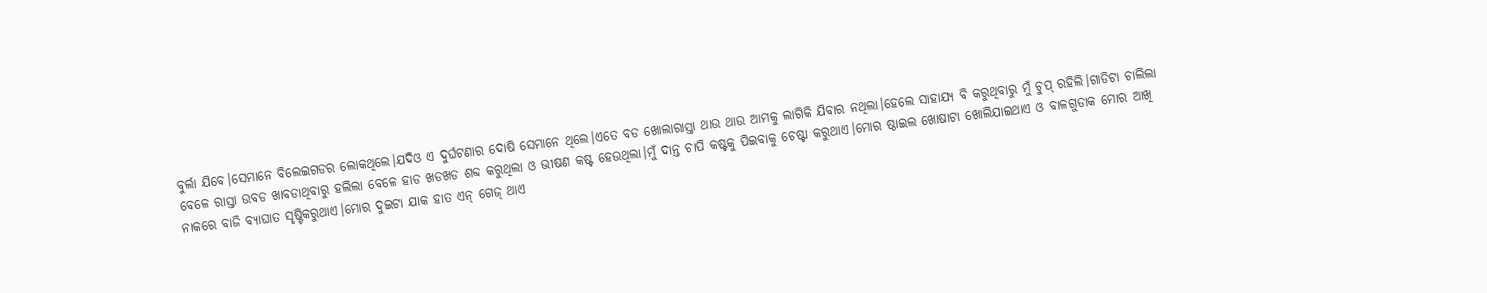ବୁର୍ଲା ଯିବେ।ସେମାନେ ବିଲେଇଗଡର ଲୋକଥିଲେ।ଯଦିଓ ଏ ଦୁର୍ଘଟଣାର ଦୋଷି ସେମାନେ ଥିଲେ।ଏତେ ବଡ ଖୋଲାରାସ୍ତା ଥାଉ ଥାଉ ଆମକୁ ଲାଗିକି ଯିବାର ନଥିଲା।ହେଲେ ସାହାଯ୍ୟ ବି କରୁଥିବାରୁ ମୁଁ ଚୁପ୍ ରହିଲି।ଗାଡିଟା ଚାଲିଲା ବେଳେ ରାସ୍ତା ଉବଡ ଖାବଡାଥିବାରୁ ହଲିଲା ବେଳେ ହାଡ ଖଡଖଡ ଶବ୍ଦ କରୁଥିଲା ଓ ଭୀଷଣ କଷ୍ଟ ହେଉଥିଲା।ମୁଁ ଦାନ୍ତ ଚାପି କଷ୍ଟକୁ ପିଇବାକୁ ଚେଷ୍ଟା କରୁଥାଏ।ମୋର ଷ୍ଠାଇଲ ଖୋଷାଟା ଖୋଲିଯାଇଥାଏ ଓ ବାଳଗୁଡାକ ମୋର ଆଖି ନାକରେ ବାଜି ବ୍ୟାଘାତ ସୃଷ୍ଟିକରୁଥାଏ।ମୋର ଦୁଇଟା ଯାକ ହାତ ଏନ୍ ଗେଜ୍ ଥାଏ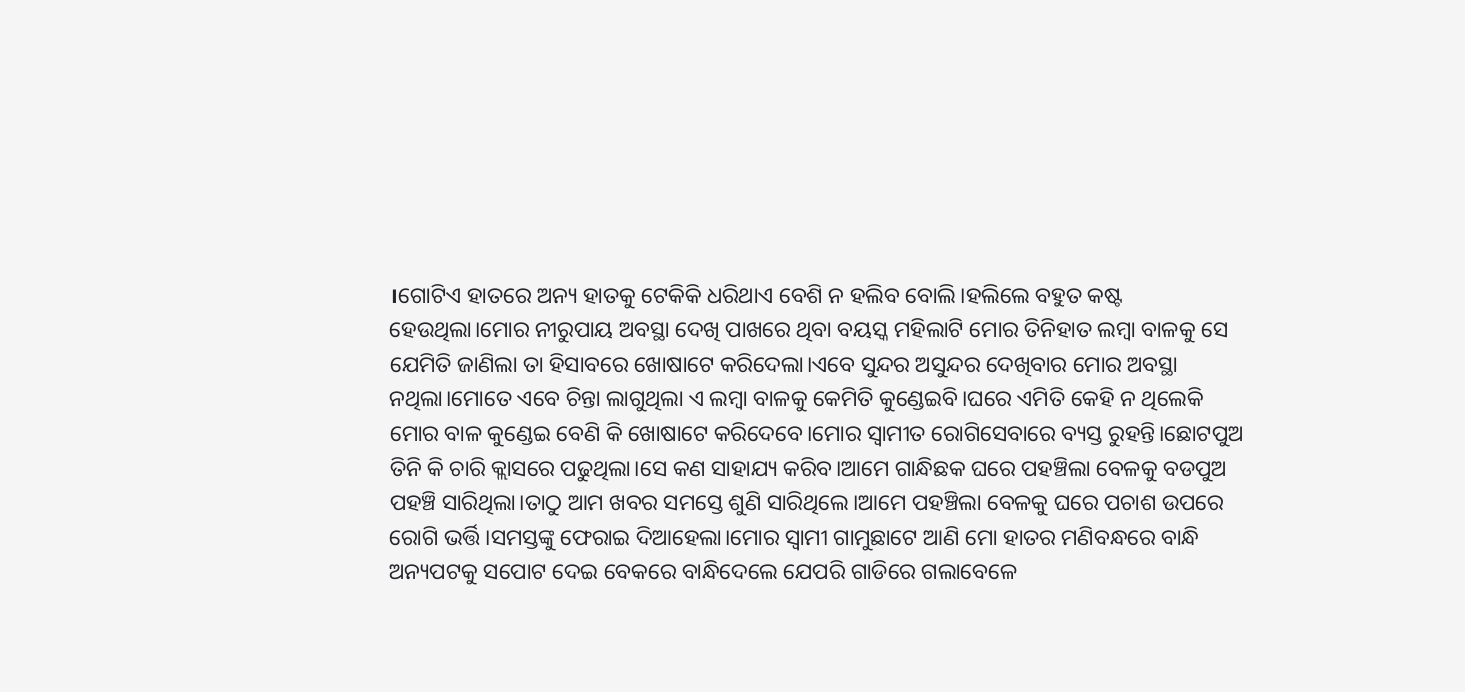।ଗୋଟିଏ ହାତରେ ଅନ୍ୟ ହାତକୁ ଟେକିକି ଧରିଥାଏ ବେଶି ନ ହଲିବ ବୋଲି।ହଲିଲେ ବହୁତ କଷ୍ଟ ହେଉଥିଲା।ମୋର ନୀରୁପାୟ ଅବସ୍ଥା ଦେଖି ପାଖରେ ଥିବା ବୟସ୍କ ମହିଲାଟି ମୋର ତିନିହାତ ଲମ୍ବା ବାଳକୁ ସେ ଯେମିତି ଜାଣିଲା ତା ହିସାବରେ ଖୋଷାଟେ କରିଦେଲା।ଏବେ ସୁନ୍ଦର ଅସୁନ୍ଦର ଦେଖିବାର ମୋର ଅବସ୍ଥା ନଥିଲା।ମୋତେ ଏବେ ଚିନ୍ତା ଲାଗୁଥିଲା ଏ ଲମ୍ବା ବାଳକୁ କେମିତି କୁଣ୍ଡେଇବି।ଘରେ ଏମିତି କେହି ନ ଥିଲେକି ମୋର ବାଳ କୁଣ୍ଡେଇ ବେଣି କି ଖୋଷାଟେ କରିଦେବେ।ମୋର ସ୍ବାମୀତ ରୋଗିସେବାରେ ବ୍ୟସ୍ତ ରୁହନ୍ତି।ଛୋଟପୁଅ ତିନି କି ଚାରି କ୍ଲାସରେ ପଢୁଥିଲା।ସେ କଣ ସାହାଯ୍ୟ କରିବ।ଆମେ ଗାନ୍ଧିଛକ ଘରେ ପହଞ୍ଚିଲା ବେଳକୁ ବଡପୁଅ ପହଞ୍ଚି ସାରିଥିଲା।ତାଠୁ ଆମ ଖବର ସମସ୍ତେ ଶୁଣି ସାରିଥିଲେ।ଆମେ ପହଞ୍ଚିଲା ବେଳକୁ ଘରେ ପଚାଶ ଉପରେ ରୋଗି ଭର୍ତ୍ତି।ସମସ୍ତଙ୍କୁ ଫେରାଇ ଦିଆହେଲା।ମୋର ସ୍ବାମୀ ଗାମୁଛାଟେ ଆଣି ମୋ ହାତର ମଣିବନ୍ଧରେ ବାନ୍ଧି ଅନ୍ୟପଟକୁ ସପୋଟ ଦେଇ ବେକରେ ବାନ୍ଧିଦେଲେ ଯେପରି ଗାଡିରେ ଗଲାବେଳେ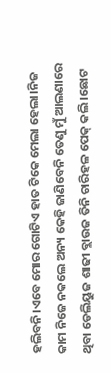ହଲିବନି।ଏବେ ମୋର ଗୋଟିଏ ହାତ ଟିକେ ମେଲା ହେଲା।ନିଜ କାମ ନିଜେ ନକଲେ ଅନ୍ୟ କେହି ଜାଣିବେନି ତେଣୁ ମୁଁ ଆଲଣାରେ ଥିବା ଡେଲିୟୁଜ ଶାଢୀ ବ୍ଲାଉଜ ତିନି ଚାରିହଳ ପେକ୍ କଲି।ଛୋଟ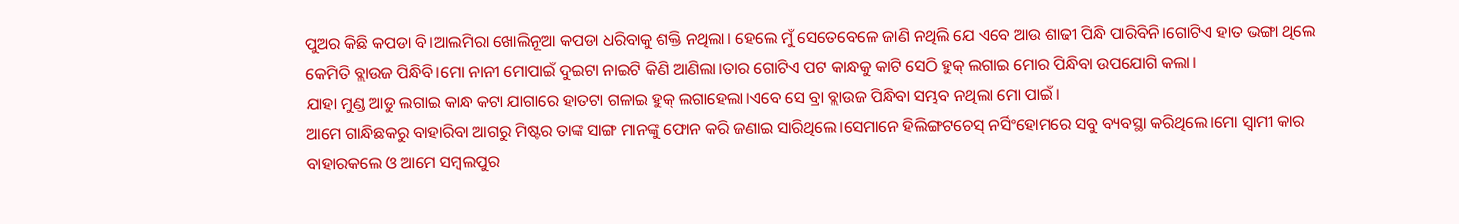ପୁଅର କିଛି କପଡା ବି।ଆଲମିରା ଖୋଲିନୂଆ କପଡା ଧରିବାକୁ ଶକ୍ତି ନଥିଲା। ହେଲେ ମୁଁ ସେତେବେଳେ ଜାଣି ନଥିଲି ଯେ ଏବେ ଆଉ ଶାଢୀ ପିନ୍ଧି ପାରିବିନି।ଗୋଟିଏ ହାତ ଭଙ୍ଗା ଥିଲେ କେମିତି ବ୍ଲାଉଜ ପିନ୍ଧିବି।ମୋ ନାନୀ ମୋପାଇଁ ଦୁଇଟା ନାଇଟି କିଣି ଆଣିଲା।ତାର ଗୋଟିଏ ପଟ କାନ୍ଧକୁ କାଟି ସେଠି ହୁକ୍ ଲଗାଇ ମୋର ପିନ୍ଧିବା ଉପଯୋଗି କଲା।
ଯାହା ମୁଣ୍ଡ ଆଡୁ ଲଗାଇ କାନ୍ଧ କଟା ଯାଗାରେ ହାତଟା ଗଳାଇ ହୁକ୍ ଲଗାହେଲା।ଏବେ ସେ ବ୍ରା ବ୍ଲାଉଜ ପିନ୍ଧିବା ସମ୍ଭବ ନଥିଲା ମୋ ପାଇଁ।
ଆମେ ଗାନ୍ଧିଛକରୁ ବାହାରିବା ଆଗରୁ ମିଷ୍ଟର ତାଙ୍କ ସାଙ୍ଗ ମାନଙ୍କୁ ଫୋନ କରି ଜଣାଇ ସାରିଥିଲେ।ସେମାନେ ହିଲିଙ୍ଗଟଚେସ୍ ନର୍ସିଂହୋମରେ ସବୁ ବ୍ୟବସ୍ଥା କରିଥିଲେ।ମୋ ସ୍ବାମୀ କାର ବାହାରକଲେ ଓ ଆମେ ସମ୍ବଲପୁର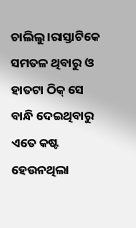ଚାଲିଲୁ।ରାସ୍ତାଟିକେ ସମତଳ ଥିବାରୁ ଓ ହାତଟା ଠିକ୍ ସେ ବାନ୍ଧି ଦେଇଥିବାରୁ
ଏତେ କଷ୍ଟ ହେଉନଥିଲା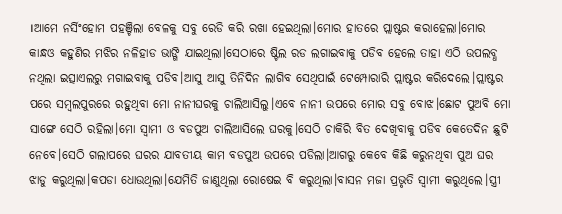।ଆମେ ନର୍ସିଂହୋମ ପହଞ୍ଚିଲା ବେଳକୁ ସବୁ ରେଡି କରି ରଖା ହେଇଥିଲା।ମୋର ହାତରେ ପ୍ଲାଷ୍ଟର କରାହେଲା।ମୋର କାନ୍ଧଓ କହୁଣିର ମଝିର ନଳିହାଡ ଭାଙ୍ଗି ଯାଇଥିଲା।ସେଠାରେ ଷ୍ଟିଲ ରଡ ଲଗାଇବାକୁ ପଡିବ ହେଲେ ତାହା ଏଠି ଉପଲବ୍ଧ ନଥିଲା ଇତ୍ସାଏଲରୁ ମଗାଇବାକୁ ପଡିବ।ଆସୁ ଆସୁ ତିନିଦିନ ଲାଗିବ ସେଥିପାଇଁ ଟେମ୍ପୋରାରି ପ୍ଲାଷ୍ଟର କରିଦେଲେ।ପ୍ଲାଷ୍ଟର ପରେ ସମ୍ବଲପୁରରେ ରହୁଥିବା ମୋ ନାନୀଘରକୁ ଚାଲିଆସିଲୁ।ଏବେ ନାନୀ ଉପରେ ମୋର ସବୁ ବୋଝ।ଛୋଟ ପୁଅବି ମୋ ସାଙ୍ଗେ ସେଠି ରହିଲା।ମୋ ସ୍ବାମୀ ଓ ବଡପୁଅ ଚାଲିଆସିଲେ ଘରକୁ।ସେଠି ଚାକିରି ବିତ ଦେଖିବାକୁ ପଡିବ କେତେଦିନ ଛୁଟି ନେବେ।ସେଠି ଗଲାପରେ ଘରର ଯାବତୀୟ କାମ ବଡପୁଅ ଉପରେ ପଡିଲା।ଆଗରୁ କେବେ କିଛି କରୁନଥିବା ପୁଅ ଘର ଝାଡୁ କରୁଥିଲା।କପଡା ଧୋଉଥିଲା।ଯେମିତି ଜାଣୁଥିଲା ରୋଷେଇ ବି କରୁଥିଲା।ବାସନ ମଜା ପ୍ରଭୃତି ସ୍ବାମୀ କରୁଥିଲେ।ସ୍ତ୍ରୀ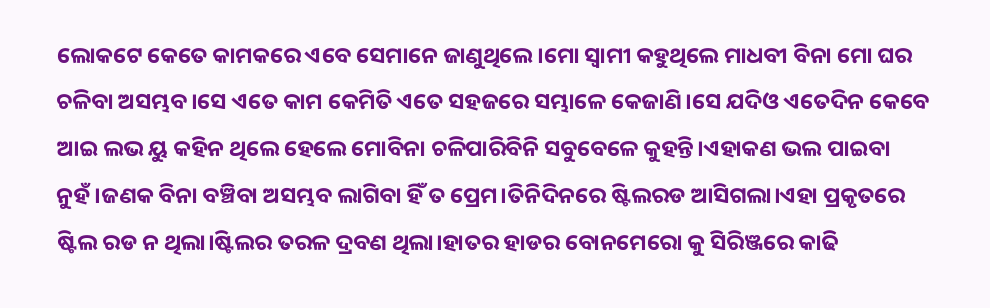ଲୋକଟେ କେତେ କାମକରେ ଏବେ ସେମାନେ ଜାଣୁଥିଲେ।ମୋ ସ୍ବାମୀ କହୁଥିଲେ ମାଧବୀ ବିନା ମୋ ଘର ଚଳିବା ଅସମ୍ଭବ।ସେ ଏତେ କାମ କେମିତି ଏତେ ସହଜରେ ସମ୍ଭାଳେ କେଜାଣି।ସେ ଯଦିଓ ଏତେଦିନ କେବେ ଆଇ ଲଭ ୟୁ କହିନ ଥିଲେ ହେଲେ ମୋବିନା ଚଳିପାରିବିନି ସବୁବେଳେ କୁହନ୍ତି।ଏହାକଣ ଭଲ ପାଇବା ନୁହଁ।ଜଣକ ବିନା ବଞ୍ଚିବା ଅସମ୍ଭବ ଲାଗିବା ହିଁ ତ ପ୍ରେମ।ତିନିଦିନରେ ଷ୍ଟିଲରଡ ଆସିଗଲା।ଏହା ପ୍ରକୃତରେ ଷ୍ଟିଲ ରଡ ନ ଥିଲା।ଷ୍ଟିଲର ତରଳ ଦ୍ରବଣ ଥିଲା।ହାତର ହାଡର ବୋନମେରୋ କୁ ସିରିଞ୍ଜରେ କାଢି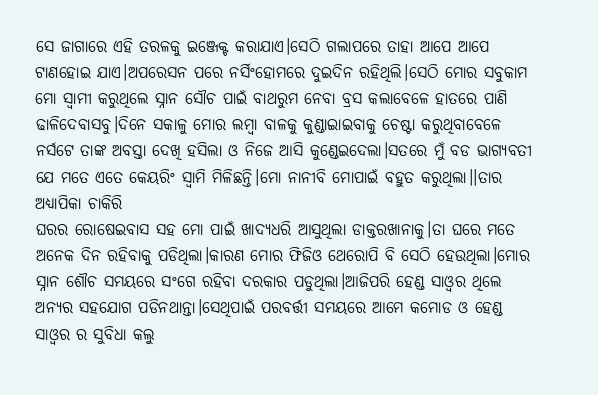ସେ ଜାଗାରେ ଏହି ତରଳକୁ ଇଞ୍ଜେକ୍ଟ କରାଯାଏ।ସେଠି ଗଲାପରେ ତାହା ଆପେ ଆପେ ଟାଣହୋଇ ଯାଏ।ଅପରେସନ ପରେ ନର୍ସିଂହୋମରେ ଦୁଇଦିନ ରହିଥିଲି।ସେଠି ମୋର ସବୁକାମ ମୋ ସ୍ବାମୀ କରୁଥିଲେ ସ୍ନାନ ସୌଚ ପାଇଁ ବାଥରୁମ ନେବା ବ୍ରସ କଲାବେଳେ ହାତରେ ପାଣି ଢାଳିଦେବାସବୁ।ଦିନେ ସକାଳୁ ମୋର ଲମ୍ବା ବାଳକୁ କୁଣ୍ଡାଇାଇବାକୁ ଚେଷ୍ଟା କରୁଥିବାବେଳେ ନର୍ସଟେ ତାଙ୍କ ଅବସ୍ତା ଦେଖି ହସିଲା ଓ ନିଜେ ଆସି କୁଣ୍ଡେଇଦେଲା।ସତରେ ମୁଁ ବଡ ଭାଗ୍ୟବତୀ ଯେ ମତେ ଏତେ କେୟରିଂ ସ୍ବାମି ମିଳିଛନ୍ତି।ମୋ ନାନୀବି ମୋପାଇଁ ବହୁତ କରୁଥିଲା।।ତାର ଅଧ୍ୟାପିକା ଚାକିରି
ଘରର ରୋଷେଇବାସ ସହ ମୋ ପାଇଁ ଖାଦ୍ୟଧରି ଆସୁଥିଲା ଡାକ୍ତରଖାନାକୁ।ତା ଘରେ ମତେ ଅନେକ ଦିନ ରହିବାକୁ ପଡିଥିଲା।କାରଣ ମୋର ଫିଜିଓ ଥେରୋପି ବି ସେଠି ହେଉଥିଲା।ମୋର ସ୍ନାନ ଶୌଚ ସମୟରେ ସଂଗେ ରହିବା ଦରକାର ପଡୁଥିଲା।ଆଜିପରି ହେଣ୍ଡ ସାଓ୍ବର ଥିଲେ ଅନ୍ୟର ସହଯୋଗ ପଡିନଥାନ୍ତା।ସେଥିପାଇଁ ପରବର୍ତ୍ତୀ ସମୟରେ ଆମେ କମୋଡ ଓ ହେଣ୍ଡ ସାଓ୍ବର ର ସୁବିଧା କଲୁ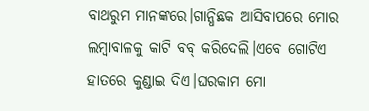ବାଥରୁମ ମାନଙ୍କରେ।ଗାନ୍ଧିଛକ ଆସିବାପରେ ମୋର ଲମ୍ବାବାଳକୁ କାଟି ବବ୍ କରିଦେଲି।ଏବେ ଗୋଟିଏ ହାତରେ କୁଣ୍ଡାଇ ଦିଏ।ଘରକାମ ମୋ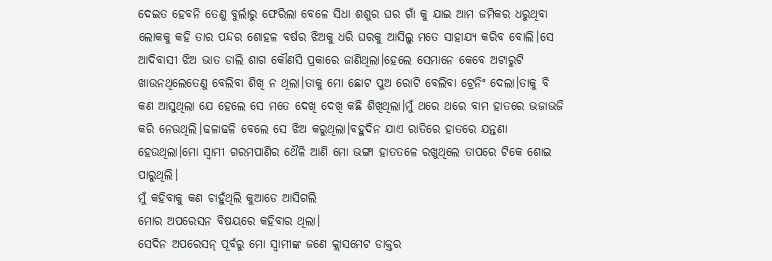ଦେଇତ ହେବନି ତେଣୁ ବୁର୍ଲାରୁ ଫେରିଲା ବେଳେ ସିଧା ଶଶୁର ଘର ଗାଁ କୁ ଯାଇ ଆମ ଜମିକର ଧରୁଥିବା ଲୋକକୁ କହି ତାର ପନ୍ଦର ଶୋହଳ ବର୍ଷର ଝିଅକୁ ଧରି ଘରକୁ ଆସିଲୁ ମତେ ସାହାଯ୍ୟ କରିବ ବୋଲି।ସେ ଆଦିବାସୀ ଝିଅ ଭାତ ଡାଲି ଶାଗ କୌଣସି ପ୍ରକାରେ ଜାଣିଥିଲା।ହେଲେ ସେମାନେ କେବେ ଅଟାରୁଟି ଖାଉନଥିଲେତେଣୁ ବେଲିବା ଶିଖି ନ ଥିଲା।ତାକୁ ମୋ ଛୋଟ ପୁଅ ରୋଟି ବେଲିବା ଟ୍ରେନିଂ ଦେଲା।ତାକୁ ବି କଣ ଆସୁଥିଲା ଯେ ହେଲେ ସେ ମତେ ଦେଖି ଦେଖି କଛି ଶିଖିଥିଲା।ମୁଁ ଥରେ ଥରେ ବାମ ହାତରେ ଭଜାଭଜି କରି ନେଉଥିଲି।ଢଳାଢଳି ବେଲେ ସେ ଝିଅ କରୁଥିଲା।ବହୁଦିନ ଯାଏ ରାତିରେ ହାତରେ ଯନ୍ତଣା ହେଉଥିଲା।ମୋ ସ୍ବାମୀ ଗରମପାଣିର ଥୈଳି ଆଣି ମୋ ଭଙ୍ଗା ହାତତଳେ ରଖୁଥିଲେ ତାପରେ ଟିକେ ଶୋଇ ପାରୁଥିଲି।
ମୁଁ କହିବାକୁ କଣ ଚାହୁଁଥିଲି କୁଆଡେ ଆସିଗଲି
ମୋର ଅପରେସନ ବିଷୟରେ କହିବାର ଥିଲା।
ସେଦିନ ଅପରେସନ୍ ପୂର୍ବରୁ ମୋ ସ୍ବାମୀଙ୍କ ଜଣେ କ୍ଲାସମେଟ ଡାକ୍ତର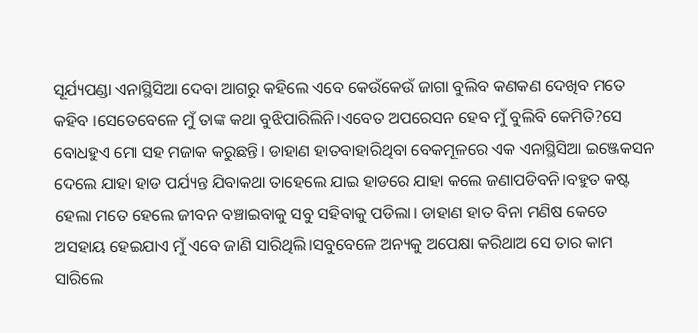ସୂର୍ଯ୍ୟପଣ୍ଡା ଏନାସ୍ଥିସିଆ ଦେବା ଆଗରୁ କହିଲେ ଏବେ କେଉଁକେଉଁ ଜାଗା ବୁଲିବ କଣକଣ ଦେଖିବ ମତେ କହିବ ।ସେତେବେଳେ ମୁଁ ତାଙ୍କ କଥା ବୁଝିପାରିଲିନି।ଏବେତ ଅପରେସନ ହେବ ମୁଁ ବୁଲିବି କେମିତି?ସେ ବୋଧହୁଏ ମୋ ସହ ମଜାକ କରୁଛନ୍ତି। ଡାହାଣ ହାତବାହାରିଥିବା ବେକମୂଳରେ ଏକ ଏନାସ୍ଥିସିଆ ଇଞ୍ଜେକସନ ଦେଲେ ଯାହା ହାଡ ପର୍ଯ୍ୟନ୍ତ ଯିବାକଥା ତାହେଲେ ଯାଇ ହାଡରେ ଯାହା କଲେ ଜଣାପଡିବନି।ବହୁତ କଷ୍ଟ ହେଲା ମତେ ହେଲେ ଜୀବନ ବଞ୍ଚାଇବାକୁ ସବୁ ସହିବାକୁ ପଡିଲା। ଡାହାଣ ହାତ ବିନା ମଣିଷ କେତେ ଅସହାୟ ହେଇଯାଏ ମୁଁ ଏବେ ଜାଣି ସାରିଥିଲି।ସବୁବେଳେ ଅନ୍ୟକୁ ଅପେକ୍ଷା କରିଥାଅ ସେ ତାର କାମ ସାରିଲେ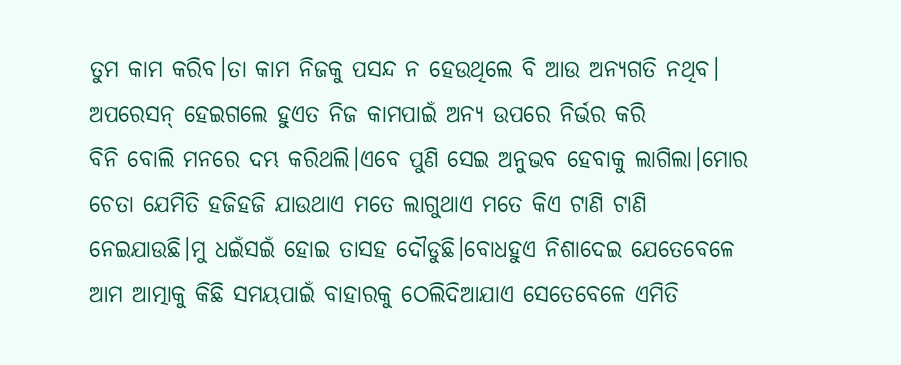ତୁମ କାମ କରିବ।ତା କାମ ନିଜକୁ ପସନ୍ଦ ନ ହେଉଥିଲେ ବି ଆଉ ଅନ୍ୟଗତି ନଥିବ। ଅପରେସନ୍ ହେଇଗଲେ ହୁଏତ ନିଜ କାମପାଇଁ ଅନ୍ୟ ଉପରେ ନିର୍ଭର କରି
ବିନି ବୋଲି ମନରେ ଦମ୍ଭ କରିଥଲି।ଏବେ ପୁଣି ସେଇ ଅନୁଭବ ହେବାକୁ ଲାଗିଲା।ମୋର ଚେତା ଯେମିତି ହଜିହଜି ଯାଉଥାଏ ମତେ ଲାଗୁଥାଏ ମତେ କିଏ ଟାଣି ଟାଣି ନେଇଯାଉଛି।ମୁ ଧଇଁସଇଁ ହୋଇ ତାସହ ଦୌଡୁଛି।ବୋଧହୁଏ ନିଶାଦେଇ ଯେତେବେଳେ ଆମ ଆତ୍ମାକୁ କିଛି ସମୟପାଇଁ ବାହାରକୁ ଠେଲିଦିଆଯାଏ ସେତେବେଳେ ଏମିତି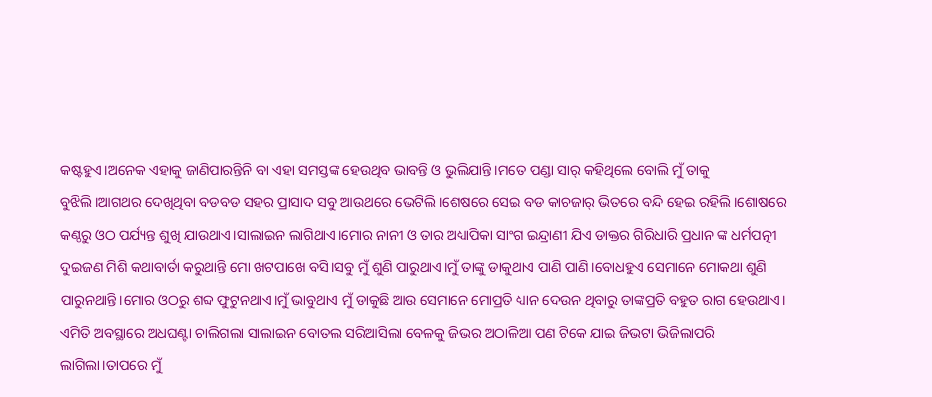କଷ୍ଟହୁଏ।ଅନେକ ଏହାକୁ ଜାଣିପାରନ୍ତିନି ବା ଏହା ସମସ୍ତଙ୍କ ହେଉଥିବ ଭାବନ୍ତି ଓ ଭୁଲିଯାନ୍ତି।ମତେ ପଣ୍ଡା ସାର୍ କହିଥିଲେ ବୋଲି ମୁଁ ତାକୁ ବୁଝିଲି।ଆଗଥର ଦେଖିଥିବା ବଡବଡ ସହର ପ୍ରାସାଦ ସବୁ ଆଉଥରେ ଭେଟିଲି।ଶେଷରେ ସେଇ ବଡ କାଚଜାର୍ ଭିତରେ ବନ୍ଦି ହେଇ ରହିଲି।ଶୋଷରେ କଣ୍ଠରୁ ଓଠ ପର୍ଯ୍ୟନ୍ତ ଶୁଖି ଯାଉଥାଏ।ସାଲାଇନ ଲାଗିଥାଏ।ମୋର ନାନୀ ଓ ତାର ଅଧ୍ୟାପିକା ସାଂଗ ଇନ୍ଦ୍ରାଣୀ ଯିଏ ଡାକ୍ତର ଗିରିଧାରି ପ୍ରଧାନ ଙ୍କ ଧର୍ମପତ୍ନୀ ଦୁଇଜଣ ମିଶି କଥାବାର୍ତା କରୁଥାନ୍ତି ମୋ ଖଟପାଖେ ବସି।ସବୁ ମୁଁ ଶୁଣି ପାରୁଥାଏ।ମୁଁ ତାଙ୍କୁ ଡାକୁଥାଏ ପାଣି ପାଣି।ବୋଧହୁଏ ସେମାନେ ମୋକଥା ଶୁଣି ପାରୁନଥାନ୍ତି।ମୋର ଓଠରୁ ଶବ୍ଦ ଫୁଟୁନଥାଏ।ମୁଁ ଭାବୁଥାଏ ମୁଁ ଡାକୁଛି ଆଉ ସେମାନେ ମୋପ୍ରତି ଧ୍ୟାନ ଦେଉନ ଥିବାରୁ ତାଙ୍କପ୍ରତି ବହୁତ ରାଗ ହେଉଥାଏ।
ଏମିତି ଅବସ୍ଥାରେ ଅଧଘଣ୍ଟା ଚାଲିଗଲା ସାଲାଇନ ବୋତଲ ସରିଆସିଲା ବେଳକୁ ଜିଭର ଅଠାଳିଆ ପଣ ଟିକେ ଯାଇ ଜିଭଟା ଭିଜିଲାପରି ଲାଗିଲା।ତାପରେ ମୁଁ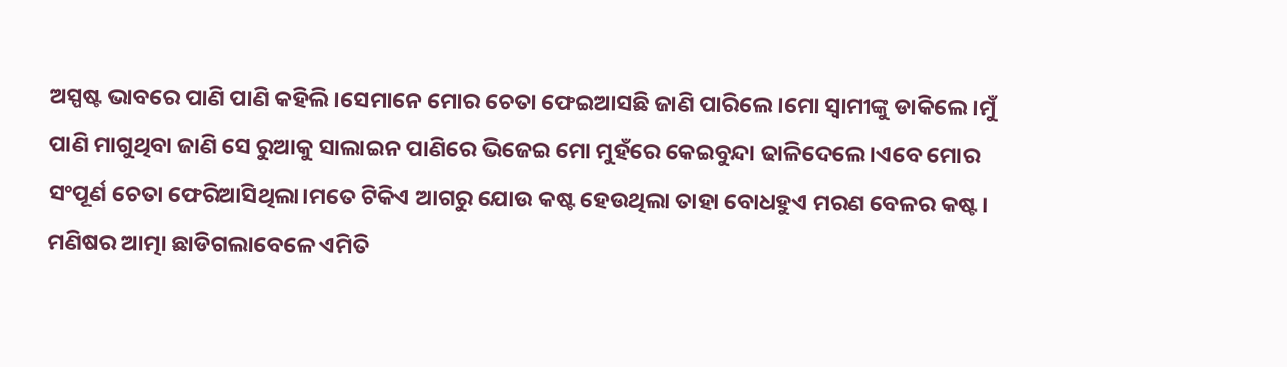ଅସ୍ପଷ୍ଟ ଭାବରେ ପାଣି ପାଣି କହିଲି।ସେମାନେ ମୋର ଚେତା ଫେଇଆସଛି ଜାଣି ପାରିଲେ।ମୋ ସ୍ବାମୀଙ୍କୁ ଡାକିଲେ।ମୁଁ ପାଣି ମାଗୁଥିବା ଜାଣି ସେ ରୁଆକୁ ସାଲାଇନ ପାଣିରେ ଭିଜେଇ ମୋ ମୁହଁରେ କେଇବୁନ୍ଦା ଢାଳିଦେଲେ।ଏବେ ମୋର ସଂପୂର୍ଣ ଚେତା ଫେରିଆସିଥିଲା।ମତେ ଟିକିଏ ଆଗରୁ ଯୋଉ କଷ୍ଟ ହେଉଥିଲା ତାହା ବୋଧହୁଏ ମରଣ ବେଳର କଷ୍ଟ।
ମଣିଷର ଆତ୍ମା ଛାଡିଗଲାବେଳେ ଏମିତି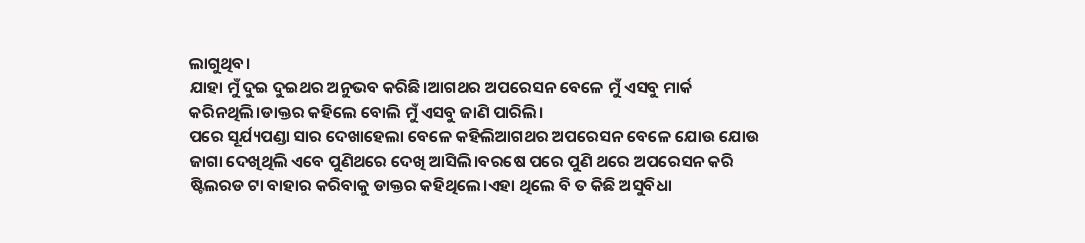ଲାଗୁଥିବ।
ଯାହା ମୁଁ ଦୁଇ ଦୁଇଥର ଅନୁଭବ କରିଛି।ଆଗଥର ଅପରେସନ ବେଳେ ମୁଁ ଏସବୁ ମାର୍କ କରିନଥିଲି।ଡାକ୍ତର କହିଲେ ବୋଲି ମୁଁ ଏସବୁ ଜାଣି ପାରିଲି।
ପରେ ସୂର୍ଯ୍ୟପଣ୍ଡା ସାର ଦେଖାହେଲା ବେଳେ କହିଲିଆଗଥର ଅପରେସନ ବେଳେ ଯୋଉ ଯୋଉ ଜାଗା ଦେଖିଥିଲି ଏବେ ପୁଣିଥରେ ଦେଖି ଆସିଲି।ବରଷେ ପରେ ପୁଣି ଥରେ ଅପରେସନ କରି ଷ୍ଟିଲରଡ ଟା ବାହାର କରିବାକୁ ଡାକ୍ତର କହିଥିଲେ।ଏହା ଥିଲେ ବି ତ କିଛି ଅସୁବିଧା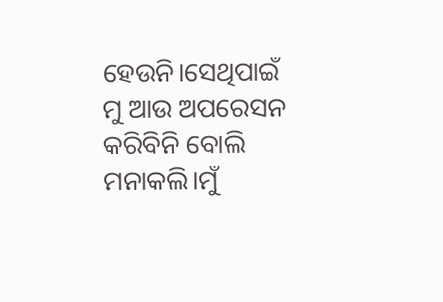ହେଉନି।ସେଥିପାଇଁ ମୁ ଆଉ ଅପରେସନ କରିବିନି ବୋଲି ମନାକଲି।ମୁଁ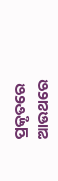ପ୍ରକୃତରେ ଆଉଥରେ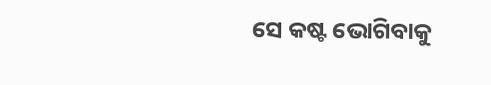ସେ କଷ୍ଟ ଭୋଗିବାକୁ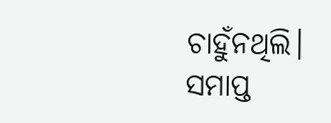ଚାହୁଁନଥିଲି।
ସମାପ୍ତ